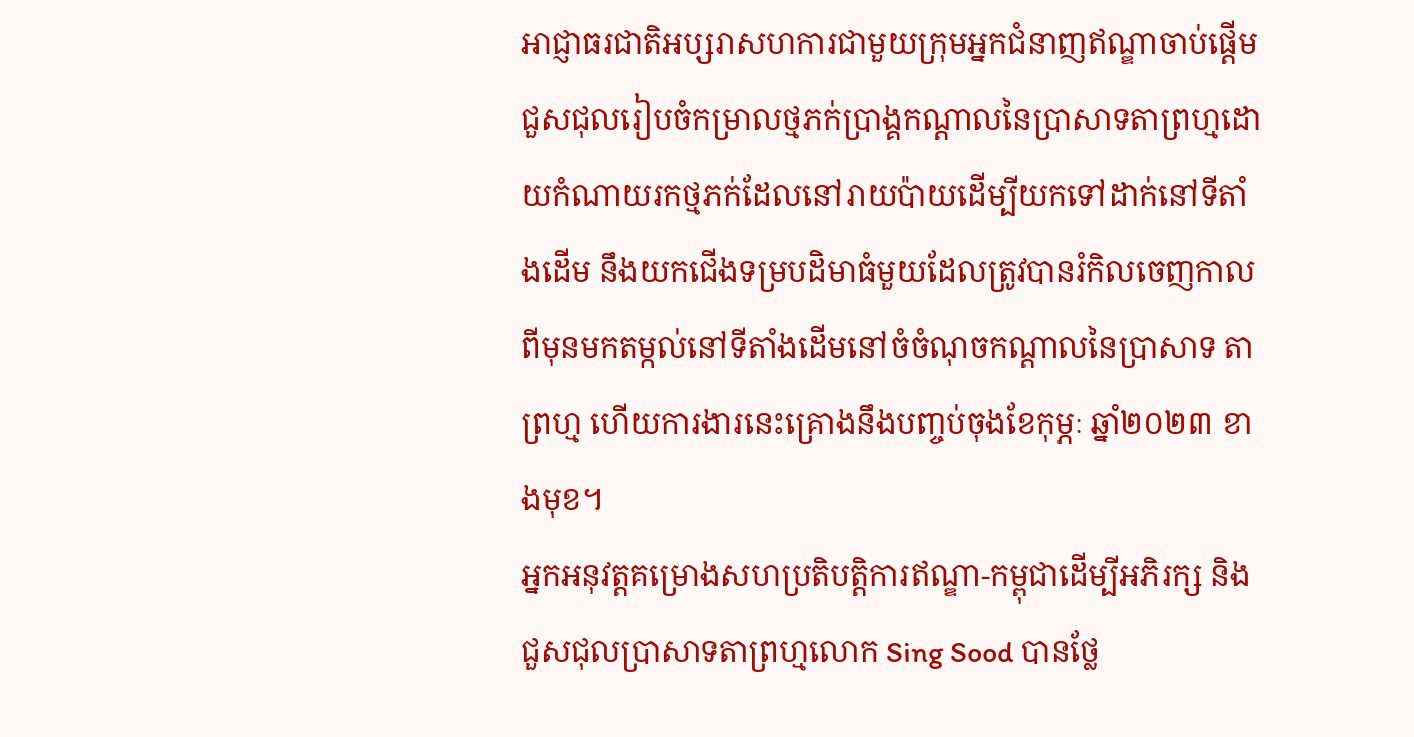អាជ្ញាធរជាតិអប្សរាសហការជាមួយក្រុមអ្នកជំនាញឥណ្ឌាចាប់ផ្ដើមជួសជុលរៀបចំកម្រាលថ្មភក់ប្រាង្គកណ្តាលនៃប្រាសាទតាព្រហ្មដោយកំណាយរកថ្មភក់ដែលនៅរាយប៉ាយដើម្បីយកទៅដាក់នៅទីតាំងដើម នឹងយកជើងទម្របដិមាធំមួយដែលត្រូវបានរំកិលចេញកាលពីមុនមកតម្កល់នៅទីតាំងដើមនៅចំចំណុចកណ្ដាលនៃប្រាសាទ តាព្រហ្ម ហើយការងារនេះគ្រោងនឹងបញ្ចប់ចុងខែកុម្ភៈ ឆ្នាំ២០២៣ ខាងមុខ។
អ្នកអនុវត្តគម្រោងសហប្រតិបត្តិការឥណ្ឌា-កម្ពុជាដើម្បីអភិរក្ស និងជួសជុលប្រាសាទតាព្រហ្មលោក Sing Sood បានថ្លែ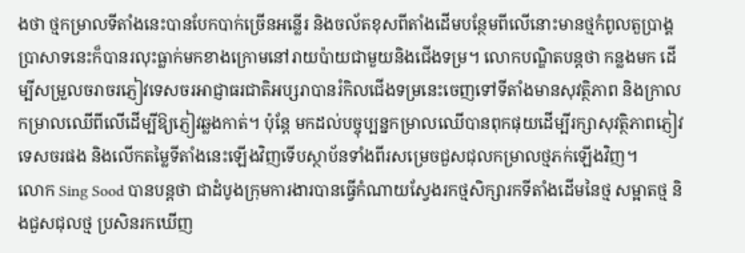ងថា ថ្មកម្រាលទីតាំងនេះបានបែកបាក់ច្រើនអន្លើរ និងចល័តខុសពីតាំងដើមបន្ថែមពីលើនោះមានថ្មកំពូលតួប្រាង្គប្រាសាទនេះក៏បានរលុះធ្លាក់មកខាងក្រោមនៅរាយប៉ាយជាមួយនិងជើងទម្រ។ លោកបណ្ឌិតបន្តថា កន្លងមក ដើម្បីសម្រួលចរាចរភ្ញៀវទេសចរអាជ្ញាធរជាតិអប្សរាបានរំកិលជើងទម្រនេះចេញទៅទីតាំងមានសុវត្ថិភាព និងក្រាលកម្រាលឈើពីលើដើម្បីឱ្យភ្ញៀវឆ្លងកាត់។ ប៉ុន្តែ មកដល់បច្ចុប្បន្នកម្រាលឈើបានពុកផុយដើម្បីរក្សាសុវត្ថិភាពភ្ញៀវទេសចរផង និងលើកតម្លៃទីតាំងនេះឡើងវិញទើបស្ថាប័នទាំងពីរសម្រេចជួសជុលកម្រាលថ្មភក់ឡើងវិញ។
លោក Sing Sood បានបន្តថា ជាដំបូងក្រុមការងារបានធ្វើកំណាយស្វែងរកថ្មសិក្សារកទីតាំងដើមនៃថ្ម សម្អាតថ្ម និងជួសជុលថ្ម ប្រសិនរកឃើញ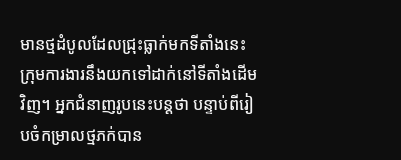មានថ្មដំបូលដែលជ្រុះធ្លាក់មកទីតាំងនេះក្រុមការងារនឹងយកទៅដាក់នៅទីតាំងដើមវិញ។ អ្នកជំនាញរូបនេះបន្តថា បន្ទាប់ពីរៀបចំកម្រាលថ្មភក់បាន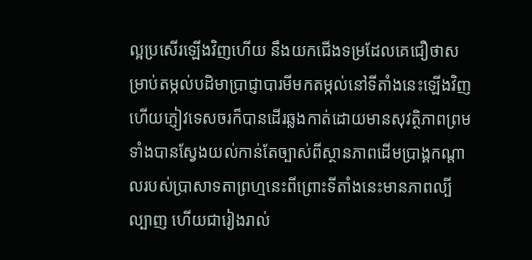ល្អប្រសើរឡើងវិញហើយ នឹងយកជើងទម្រដែលគេជឿថាសម្រាប់តម្កល់បដិមាប្រាជ្ញាបារមីមកតម្កល់នៅទីតាំងនេះឡើងវិញ ហើយភ្ញៀវទេសចរក៏បានដើរឆ្លងកាត់ដោយមានសុវត្ថិភាពព្រមទាំងបានស្វែងយល់កាន់តែច្បាស់ពីស្ថានភាពដើមប្រាង្គកណ្តាលរបស់ប្រាសាទតាព្រហ្មនេះពីព្រោះទីតាំងនេះមានភាពល្បីល្បាញ ហើយជារៀងរាល់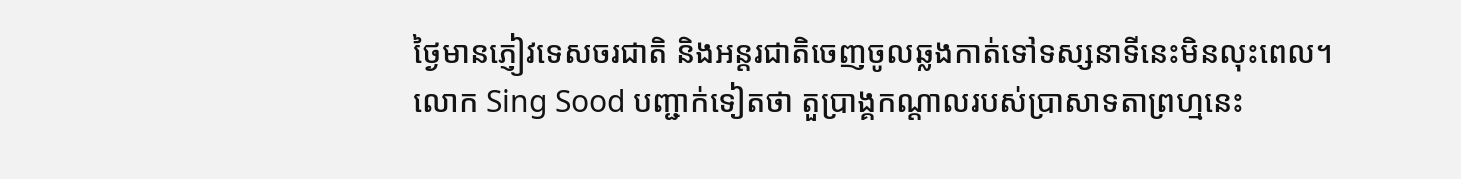ថ្ងៃមានភ្ញៀវទេសចរជាតិ និងអន្តរជាតិចេញចូលឆ្លងកាត់ទៅទស្សនាទីនេះមិនលុះពេល។
លោក Sing Sood បញ្ជាក់ទៀតថា តួប្រាង្គកណ្តាលរបស់ប្រាសាទតាព្រហ្មនេះ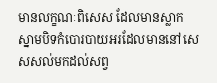មានលក្ខណៈពិសេស ដែលមានស្លាកស្នាមបិទកំបោរបាយអរដែលមាននៅសេសសល់មកដល់សព្វ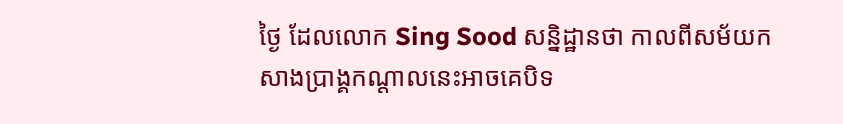ថ្ងៃ ដែលលោក Sing Sood សន្និដ្ឋានថា កាលពីសម័យកសាងប្រាង្គកណ្តាលនេះអាចគេបិទ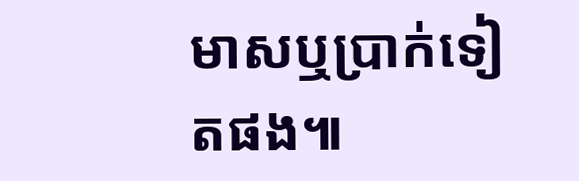មាសឬប្រាក់ទៀតផង៕